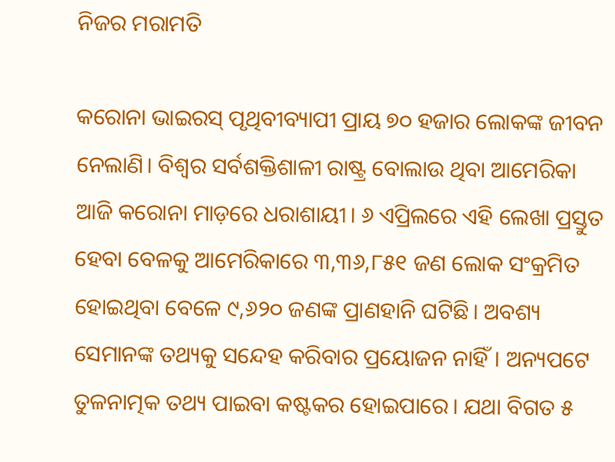ନିଜର ମରାମତି

କରୋନା ଭାଇରସ୍‌ ପୃଥିବୀବ୍ୟାପୀ ପ୍ରାୟ ୭୦ ହଜାର ଲୋକଙ୍କ ଜୀବନ ନେଲାଣି। ବିଶ୍ୱର ସର୍ବଶକ୍ତିଶାଳୀ ରାଷ୍ଟ୍ର ବୋଲାଉ ଥିବା ଆମେରିକା ଆଜି କରୋନା ମାଡ଼ରେ ଧରାଶାୟୀ। ୬ ଏପ୍ରିଲରେ ଏହି ଲେଖା ପ୍ରସ୍ତୁତ ହେବା ବେଳକୁ ଆମେରିକାରେ ୩,୩୬,୮୫୧ ଜଣ ଲୋକ ସଂକ୍ରମିତ ହୋଇଥିବା ବେଳେ ୯,୬୨୦ ଜଣଙ୍କ ପ୍ରାଣହାନି ଘଟିଛି। ଅବଶ୍ୟ ସେମାନଙ୍କ ତଥ୍ୟକୁ ସନ୍ଦେହ କରିବାର ପ୍ରୟୋଜନ ନାହିଁ। ଅନ୍ୟପଟେ ତୁଳନାତ୍ମକ ତଥ୍ୟ ପାଇବା କଷ୍ଟକର ହୋଇପାରେ। ଯଥା ବିଗତ ୫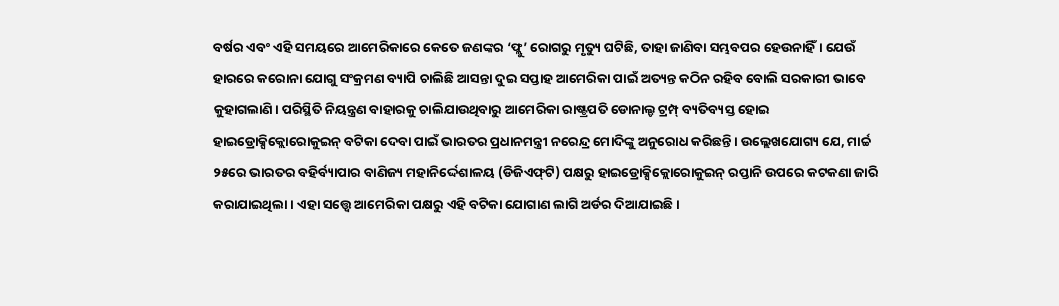ବର୍ଷର ଏବଂ ଏହି ସମୟରେ ଆମେରିକାରେ କେତେ ଜଣଙ୍କର ‘ଫ୍ଲୁ’ ରୋଗରୁ ମୃତ୍ୟୁ ଘଟିଛି, ତାହା ଜାଣିବା ସମ୍ଭବପର ହେଉନାହିଁ। ଯେଉଁ ହାରରେ କରୋନା ଯୋଗୁ ସଂକ୍ରମଣ ବ୍ୟାପି ଚାଲିଛି ଆସନ୍ତା ଦୁଇ ସପ୍ତାହ ଆମେରିକା ପାଇଁ ଅତ୍ୟନ୍ତ କଠିନ ରହିବ ବୋଲି ସରକାରୀ ଭାବେ କୁହାଗଲାଣି। ପରିସ୍ଥିତି ନିୟନ୍ତ୍ରଣ ବାହାରକୁ ଚାଲିଯାଉଥିବାରୁ ଆମେରିକା ରାଷ୍ଟ୍ରପତି ଡୋନାଲ୍ଡ ଟ୍ରମ୍ପ୍‌ ବ୍ୟତିବ୍ୟସ୍ତ ହୋଇ ହାଇଡ୍ରୋକ୍ସିକ୍ଲୋରୋକୁଇନ୍‌ ବଟିକା ଦେବା ପାଇଁ ଭାରତର ପ୍ରଧାନମନ୍ତ୍ରୀ ନରେନ୍ଦ୍ର ମୋଦିଙ୍କୁ ଅନୁରୋଧ କରିଛନ୍ତି। ଉଲ୍ଲେଖଯୋଗ୍ୟ ଯେ, ମାର୍ଚ୍ଚ ୨୫ରେ ଭାରତର ବହିର୍ବ୍ୟାପାର ବାଣିଜ୍ୟ ମହାନିର୍ଦ୍ଦେଶାଳୟ (ଡିଜିଏଫ୍‌ଟି) ପକ୍ଷରୁ ହାଇଡ୍ରୋକ୍ସିକ୍ଲୋରୋକୁଇନ୍‌ ରପ୍ତାନି ଉପରେ କଟକଣା ଜାରି କରାଯାଇଥିଲା। ଏହା ସତ୍ତ୍ୱେ ଆମେରିକା ପକ୍ଷରୁ ଏହି ବଟିକା ଯୋଗାଣ ଲାଗି ଅର୍ଡର ଦିଆଯାଇଛି।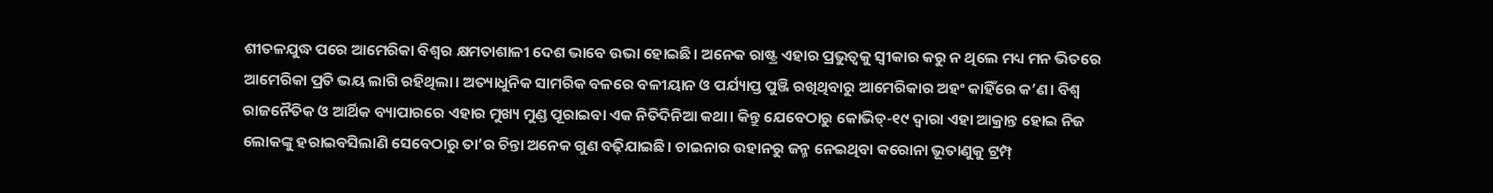ଶୀତଳଯୁଦ୍ଧ ପରେ ଆମେରିକା ବିଶ୍ୱର କ୍ଷମତାଶାଳୀ ଦେଶ ଭାବେ ଉଭା ହୋଇଛି। ଅନେକ ରାଷ୍ଟ୍ର ଏହାର ପ୍ରଭୁତ୍ୱକୁ ସ୍ବୀକାର କରୁ ନ ଥିଲେ ମଧ୍ୟ ମନ ଭିତରେ ଆମେରିକା ପ୍ରତି ଭୟ ଲାଗି ରହିଥିଲା। ଅତ୍ୟାଧୁନିକ ସାମରିକ ବଳରେ ବଳୀୟାନ ଓ ପର୍ଯ୍ୟାପ୍ତ ପୁଞ୍ଜି ରଖିଥିବାରୁ ଆମେରିକାର ଅହଂ କାହିଁରେ କ’ଣ। ବିଶ୍ୱ ରାଜନୈତିକ ଓ ଆର୍ଥିକ ବ୍ୟାପାରରେ ଏହାର ମୁଖ୍ୟ ମୁଣ୍ଡ ପୂରାଇବା ଏକ ନିତିଦିନିଆ କଥା। କିନ୍ତୁ ଯେବେଠାରୁ କୋଭିଡ୍‌-୧୯ ଦ୍ୱାରା ଏହା ଆକ୍ରାନ୍ତ ହୋଇ ନିଜ ଲୋକଙ୍କୁ ହରାଇବସିଲାଣି ସେବେଠାରୁ ତା’ର ଚିନ୍ତା ଅନେକ ଗୁଣ ବଢ଼ିଯାଇଛି। ଚାଇନାର ଉହାନରୁ ଜନ୍ମ ନେଇଥିବା କରୋନା ଭୂତାଣୁକୁ ଟ୍ରମ୍ପ୍‌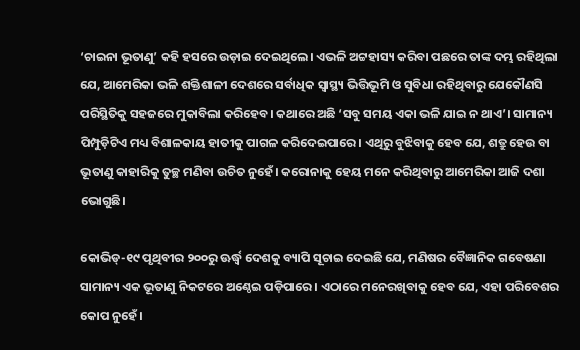‘ଚାଇନା ଭୂତାଣୁ’ କହି ହସରେ ଉଡ଼ାଇ ଦେଇଥିଲେ। ଏଭଳି ଅଟ୍ଟହାସ୍ୟ କରିବା ପଛରେ ତାଙ୍କ ଦମ୍ଭ ରହିଥିଲା ଯେ, ଆମେରିକା ଭଳି ଶକ୍ତିଶାଳୀ ଦେଶରେ ସର୍ବାଧିକ ସ୍ବାସ୍ଥ୍ୟ ଭିତ୍ତିଭୂମି ଓ ସୁବିଧା ରହିଥିବାରୁ ଯେକୌଣସି ପରିସ୍ଥିତିକୁ ସହଜରେ ମୁକାବିଲା କରିହେବ। କଥାରେ ଅଛି ‘ସବୁ ସମୟ ଏକା ଭଳି ଯାଇ ନ ଥାଏ’। ସାମାନ୍ୟ ପିମ୍ପୁଡ଼ିଟିଏ ମଧ୍ୟ ବିଶାଳକାୟ ହାତୀକୁ ପାଗଳ କରିଦେଇପାରେ। ଏଥିରୁ ବୁଝିବାକୁ ହେବ ଯେ, ଶତ୍ରୁ ହେଉ ବା ଭୂତାଣୁ କାହାରିକୁ ତୁଚ୍ଛ ମଣିବା ଉଚିତ ନୁହେଁ। କରୋନାକୁ ହେୟ ମନେ କରିଥିବାରୁ ଆମେରିକା ଆଜି ଦଶା ଭୋଗୁଛି।

କୋଭିଡ୍‌-୧୯ ପୃଥିବୀର ୨୦୦ରୁ ଊର୍ଦ୍ଧ୍ୱ ଦେଶକୁ ବ୍ୟାପି ସୂଚାଇ ଦେଇଛି ଯେ, ମଣିଷର ବୈଜ୍ଞାନିକ ଗବେଷଣା ସାମାନ୍ୟ ଏକ ଭୂତାଣୁ ନିକଟରେ ଅଣ୍ଠେଇ ପଡ଼ିପାରେ। ଏଠାରେ ମନେରଖିବାକୁ ହେବ ଯେ, ଏହା ପରିବେଶର କୋପ ନୁହେଁ।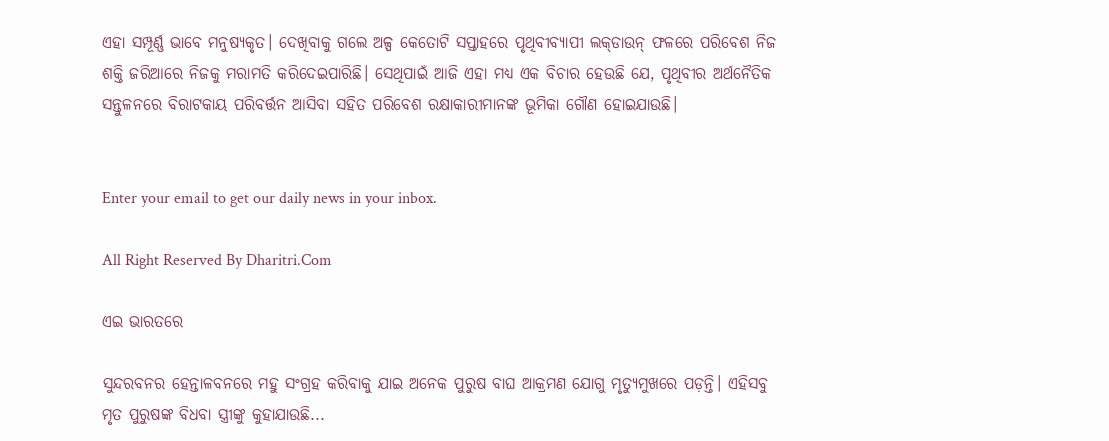ଏହା ସମ୍ପୂର୍ଣ୍ଣ ଭାବେ ମନୁଷ୍ୟକୃତ। ଦେଖିବାକୁ ଗଲେ ଅଳ୍ପ କେତୋଟି ସପ୍ତାହରେ ପୃଥିବୀବ୍ୟାପୀ ଲକ୍‌ଡାଉନ୍‌ ଫଳରେ ପରିବେଶ ନିଜ ଶକ୍ତି ଜରିଆରେ ନିଜକୁ ମରାମତି କରିଦେଇପାରିଛି। ସେଥିପାଇଁ ଆଜି ଏହା ମଧ୍ୟ ଏକ ବିଚାର ହେଉଛି ଯେ, ପୃଥିବୀର ଅର୍ଥନୈତିକ ସନ୍ତୁଳନରେ ବିରାଟକାୟ ପରିବର୍ତ୍ତନ ଆସିବା ସହିତ ପରିବେଶ ରକ୍ଷାକାରୀମାନଙ୍କ ଭୂମିକା ଗୌଣ ହୋଇଯାଉଛି।


Enter your email to get our daily news in your inbox.

All Right Reserved By Dharitri.Com

ଏଇ ଭାରତରେ

ସୁନ୍ଦରବନର ହେନ୍ତାଳବନରେ ମହୁ ସଂଗ୍ରହ କରିବାକୁ ଯାଇ ଅନେକ ପୁରୁଷ ବାଘ ଆକ୍ରମଣ ଯୋଗୁ ମୃତ୍ୟୁମୁଖରେ ପଡ଼ନ୍ତି। ଏହିସବୁ ମୃତ ପୁରୁଷଙ୍କ ବିଧବା ସ୍ତ୍ରୀଙ୍କୁ କୁହାଯାଉଛି...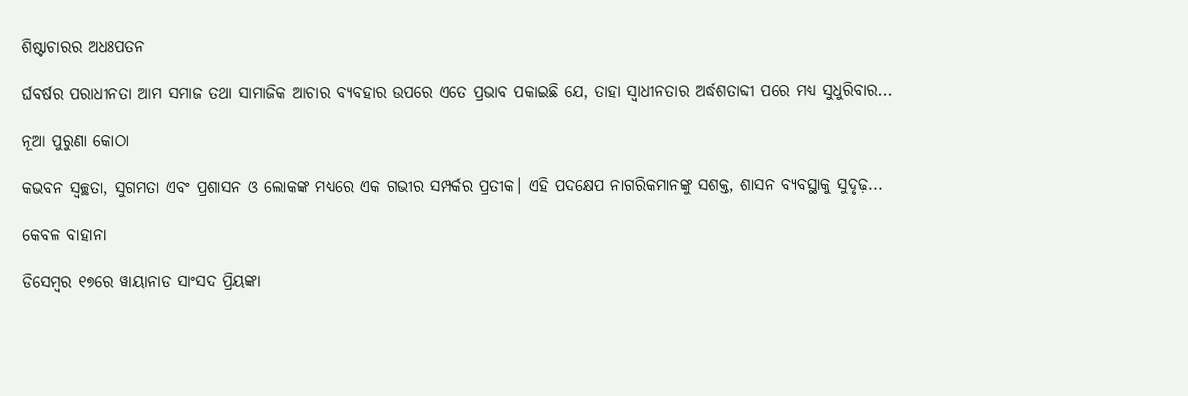ଶିଷ୍ଟାଚାରର ଅଧଃପତନ

ର୍ଘବର୍ଷର ପରାଧୀନତା ଆମ ସମାଜ ତଥା ସାମାଜିକ ଆଚାର ବ୍ୟବହାର ଉପରେ ଏତେ ପ୍ରଭାବ ପକାଇଛି ଯେ, ତାହା ସ୍ୱାଧୀନତାର ଅର୍ଦ୍ଧଶତାବ୍ଦୀ ପରେ ମଧ୍ୟ ସୁଧୁରିବାର...

ନୂଆ ପୁରୁଣା କୋଠା

କଭବନ ସ୍ୱଚ୍ଛତା, ସୁଗମତା ଏବଂ ପ୍ରଶାସନ ଓ ଲୋକଙ୍କ ମଧ୍ୟରେ ଏକ ଗଭୀର ସମ୍ପର୍କର ପ୍ରତୀକ। ଏହି ପଦକ୍ଷେପ ନାଗରିକମାନଙ୍କୁ ସଶକ୍ତ, ଶାସନ ବ୍ୟବସ୍ଥାକୁ ସୁଦୃଢ଼...

କେବଳ ବାହାନା

ଡିସେମ୍ୱର ୧୭ରେ ୱାୟାନାଡ ସାଂସଦ ପ୍ରିୟଙ୍କା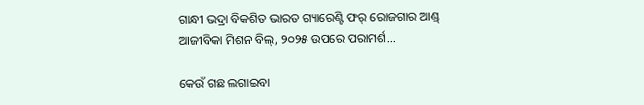ଗାନ୍ଧୀ ଭଦ୍ରା ବିକଶିତ ଭାରତ ଗ୍ୟାରେଣ୍ଟି ଫର୍‌ ରୋଜଗାର ଆଣ୍ଡ୍‌ ଆଜୀବିକା ମିଶନ ବିଲ୍‌, ୨୦୨୫ ଉପରେ ପରାମର୍ଶ...

କେଉଁ ଗଛ ଲଗାଇବା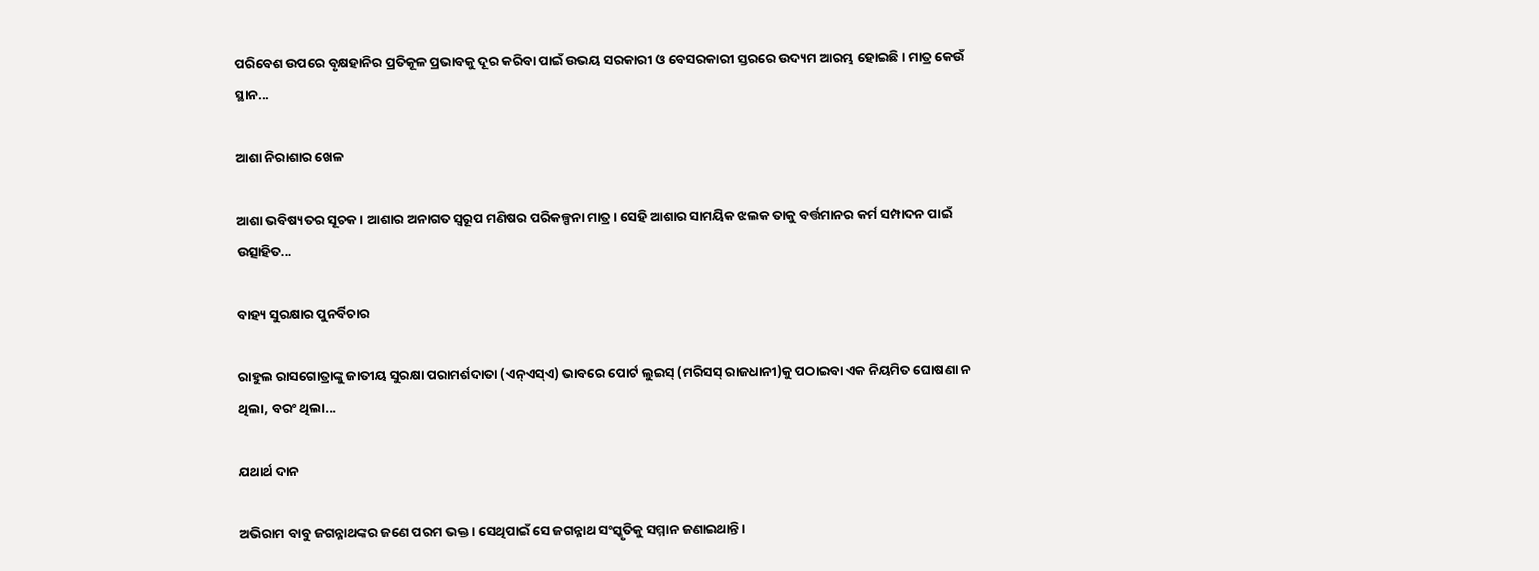ପରିବେଶ ଉପରେ ବୃକ୍ଷହାନିର ପ୍ରତିକୂଳ ପ୍ରଭାବକୁ ଦୂର କରିବା ପାଇଁ ଉଭୟ ସରକାରୀ ଓ ବେସରକାରୀ ସ୍ତରରେ ଉଦ୍ୟମ ଆରମ୍ଭ ହୋଇଛି। ମାତ୍ର କେଉଁ ସ୍ଥାନ...

ଆଶା ନିରାଶାର ଖେଳ

ଆଶା ଭବିଷ୍ୟତର ସୂଚକ। ଆଶାର ଅନାଗତ ସ୍ବରୂପ ମଣିଷର ପରିକଳ୍ପନା ମାତ୍ର। ସେହି ଆଶାର ସାମୟିକ ଝଲକ ତାକୁ ବର୍ତ୍ତମାନର କର୍ମ ସମ୍ପାଦନ ପାଇଁ ଉତ୍ସାହିତ...

ବାହ୍ୟ ସୁରକ୍ଷାର ପୁନର୍ବିଚାର

ରାହୁଲ ରାସଗୋତ୍ରାଙ୍କୁ ଜାତୀୟ ସୁରକ୍ଷା ପରାମର୍ଶଦାତା (ଏନ୍‌ଏସ୍‌ଏ) ଭାବରେ ପୋର୍ଟ ଲୁଇସ୍‌ (ମରିସସ୍‌ ରାଜଧାନୀ)କୁ ପଠାଇବା ଏକ ନିୟମିତ ଘୋଷଣା ନ ଥିଲା, ବରଂ ଥିଲା...

ଯଥାର୍ଥ ଦାନ

ଅଭିରାମ ବାବୁ ଜଗନ୍ନାଥଙ୍କର ଜଣେ ପରମ ଭକ୍ତ। ସେଥିପାଇଁ ସେ ଜଗନ୍ନାଥ ସଂସ୍କୃତିକୁ ସମ୍ମାନ ଜଣାଇଥାନ୍ତି।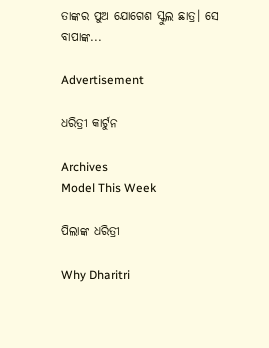ତାଙ୍କର ପୁଅ ଯୋଗେଶ ସ୍କୁଲ ଛାତ୍ର। ସେ ବାପାଙ୍କ...

Advertisement

ଧରିତ୍ରୀ କାର୍ଟୁନ

Archives
Model This Week

ପିଲାଙ୍କ ଧରିତ୍ରୀ

Why Dharitri